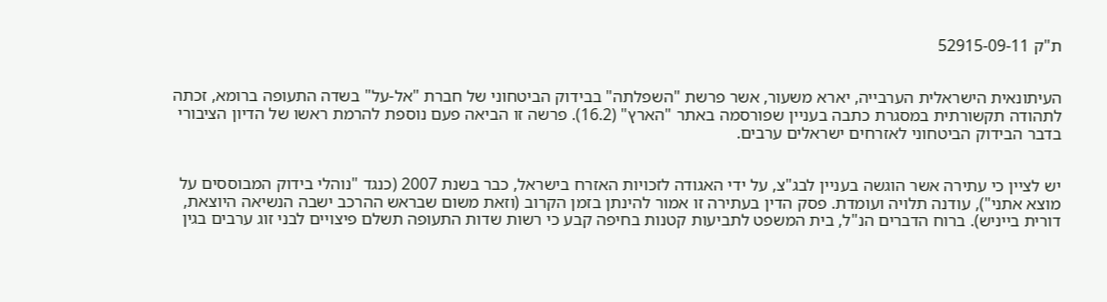ת"ק 52915-09-11


העיתונאית הישראלית הערבייה, יארא משעור, אשר פרשת "השפלתה" בבידוק הביטחוני של חברת "אל-על" בשדה התעופה ברומא, זכתה לתהודה תקשורתית במסגרת כתבה בעניין שפורסמה באתר "הארץ" (16.2). פרשה זו הביאה פעם נוספת להרמת ראשו של הדיון הציבורי בדבר הבידוק הביטחוני לאזרחים ישראלים ערבים.


יש לציין כי עתירה אשר הוגשה בעניין לבג"צ, על ידי האגודה לזכויות האזרח בישראל, כבר בשנת 2007 (כנגד "נוהלי בידוק המבוססים על מוצא אתני"), עודנה תלויה ועומדת. פסק הדין בעתירה זו אמור להינתן בזמן הקרוב (וזאת משום שבראש ההרכב ישבה הנשיאה היוצאת, דורית בייניש). ברוח הדברים הנ"ל, בית המשפט לתביעות קטנות בחיפה קבע כי רשות שדות התעופה תשלם פיצויים לבני זוג ערבים בגין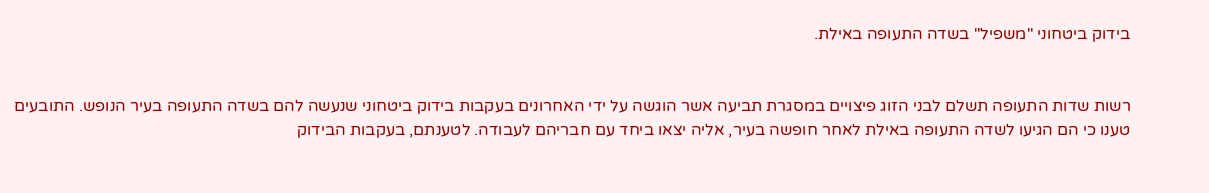בידוק ביטחוני "משפיל" בשדה התעופה באילת.


רשות שדות התעופה תשלם לבני הזוג פיצויים במסגרת תביעה אשר הוגשה על ידי האחרונים בעקבות בידוק ביטחוני שנעשה להם בשדה התעופה בעיר הנופש. התובעים טענו כי הם הגיעו לשדה התעופה באילת לאחר חופשה בעיר, אליה יצאו ביחד עם חבריהם לעבודה. לטענתם, בעקבות הבידוק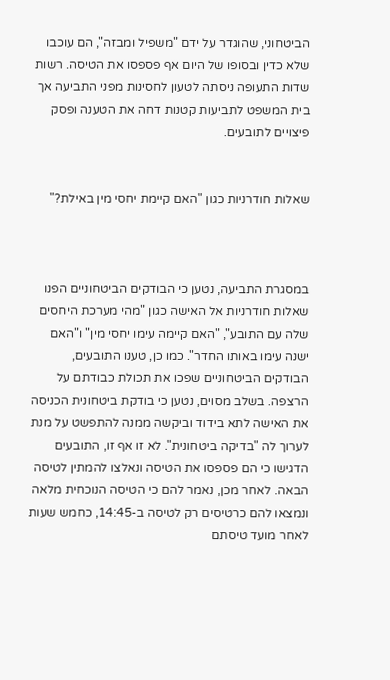הביטחוני, שהוגדר על ידם "משפיל ומבזה", הם עוכבו שלא כדין ובסופו של היום אף פספסו את הטיסה. רשות שדות התעופה ניסתה לטעון לחסינות מפני התביעה אך בית המשפט לתביעות קטנות דחה את הטענה ופסק פיצויים לתובעים.


שאלות חודרניות כגון "האם קיימת יחסי מין באילת?"



במסגרת התביעה, נטען כי הבודקים הביטחוניים הפנו שאלות חודרניות אל האישה כגון "מהי מערכת היחסים שלה עם התובע", "האם קיימה עימו יחסי מין" ו"האם ישנה עימו באותו החדר". כמו כן, טענו התובעים, הבודקים הביטחוניים שפכו את תכולת כבודתם על הרצפה. בשלב מסוים, נטען כי בודקת ביטחונית הכניסה את האישה לתא בידוד וביקשה ממנה להתפשט על מנת לערוך לה "בדיקה ביטחונית". לא זו אף זו, התובעים הדגישו כי הם פספסו את הטיסה ונאלצו להמתין לטיסה הבאה. לאחר מכן, נאמר להם כי הטיסה הנוכחית מלאה ונמצאו להם כרטיסים רק לטיסה ב-14:45, כחמש שעות לאחר מועד טיסתם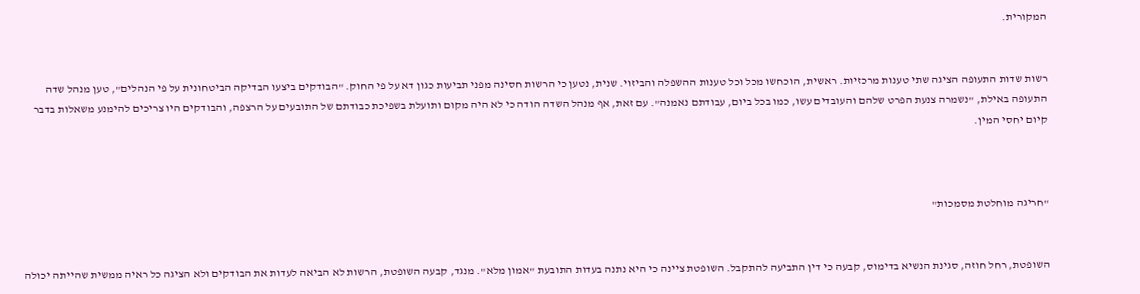המקורית.


רשות שדות התעופה הציגה שתי טענות מרכזיות. ראשית, הוכחשו מכל וכל טענות ההשפלה והביזוי. שנית, נטען כי הרשות חסינה מפני תביעות כגון דא על פי החוק. "הבודקים ביצעו הבדיקה הביטחונית על פי הנהלים", טען מנהל שדה התעופה באילת, "נשמרה צנעת הפרט שלהם והעובדים עשו, כמו בכל ביום, עבודתם נאמנה". עם זאת, אף מנהל השדה הודה כי לא היה מקום ותועלת בשפיכת כבודתם של התובעים על הרצפה, והבודקים היו צריכים להימנע משאלות בדבר קיום יחסי המין.



"חריגה מוחלטת מסמכות"


השופטת, רחל חוזה, סגינת הנשיא בדימוס, קבעה כי דין התביעה להתקבל. השופטת ציינה כי היא נתנה בעדות התובעת "אמון מלא". מנגד, קבעה השופטת, הרשות לא הביאה לעדות את הבודקים ולא הציגה כל ראיה ממשית שהייתה יכולה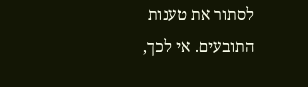לסתור את טענות התובעים. אי לכך,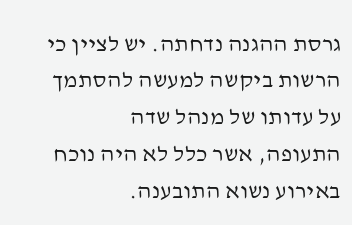גרסת ההגנה נדחתה. יש לציין כי הרשות ביקשה למעשה להסתמך על עדותו של מנהל שדה התעופה, אשר כלל לא היה נוכח באירוע נשוא התובענה.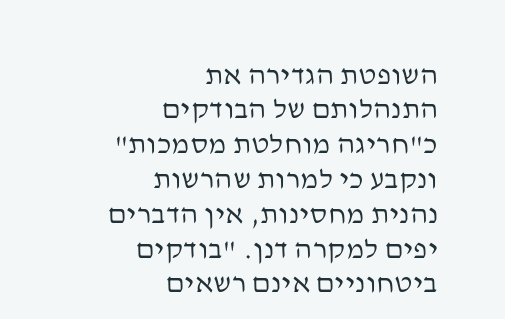השופטת הגדירה את התנהלותם של הבודקים כ"חריגה מוחלטת מסמכות" ונקבע כי למרות שהרשות נהנית מחסינות, אין הדברים יפים למקרה דנן. "בודקים ביטחוניים אינם רשאים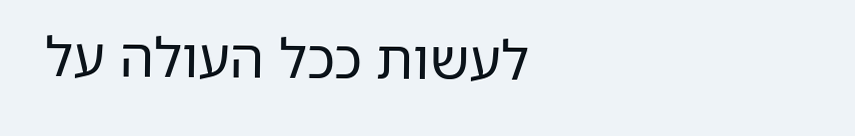לעשות ככל העולה על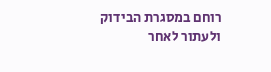רוחם במסגרת הבידוק ולעתור לאחר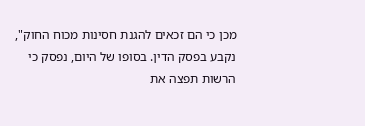מכן כי הם זכאים להגנת חסינות מכוח החוק", נקבע בפסק הדין. בסופו של היום, נפסק כי הרשות תפצה את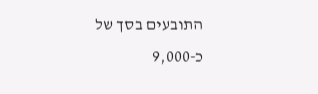התובעים בסך של כ-9,000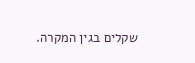שקלים בגין המקרה.